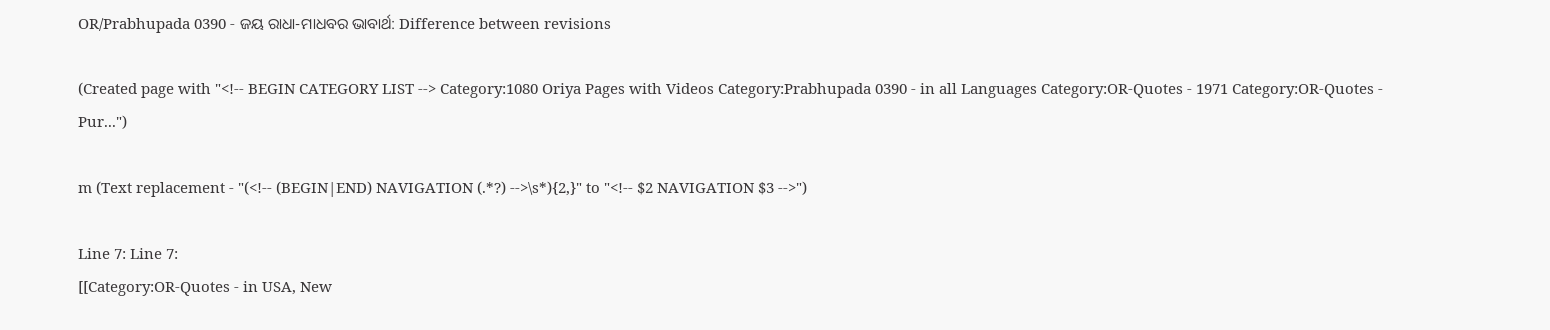OR/Prabhupada 0390 - ଜୟ ରାଧା-ମାଧବର ଭାବାର୍ଥ: Difference between revisions

(Created page with "<!-- BEGIN CATEGORY LIST --> Category:1080 Oriya Pages with Videos Category:Prabhupada 0390 - in all Languages Category:OR-Quotes - 1971 Category:OR-Quotes - Pur...")

m (Text replacement - "(<!-- (BEGIN|END) NAVIGATION (.*?) -->\s*){2,}" to "<!-- $2 NAVIGATION $3 -->")

Line 7: Line 7:
[[Category:OR-Quotes - in USA, New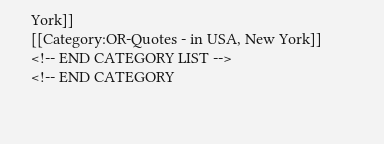York]]
[[Category:OR-Quotes - in USA, New York]]
<!-- END CATEGORY LIST -->
<!-- END CATEGORY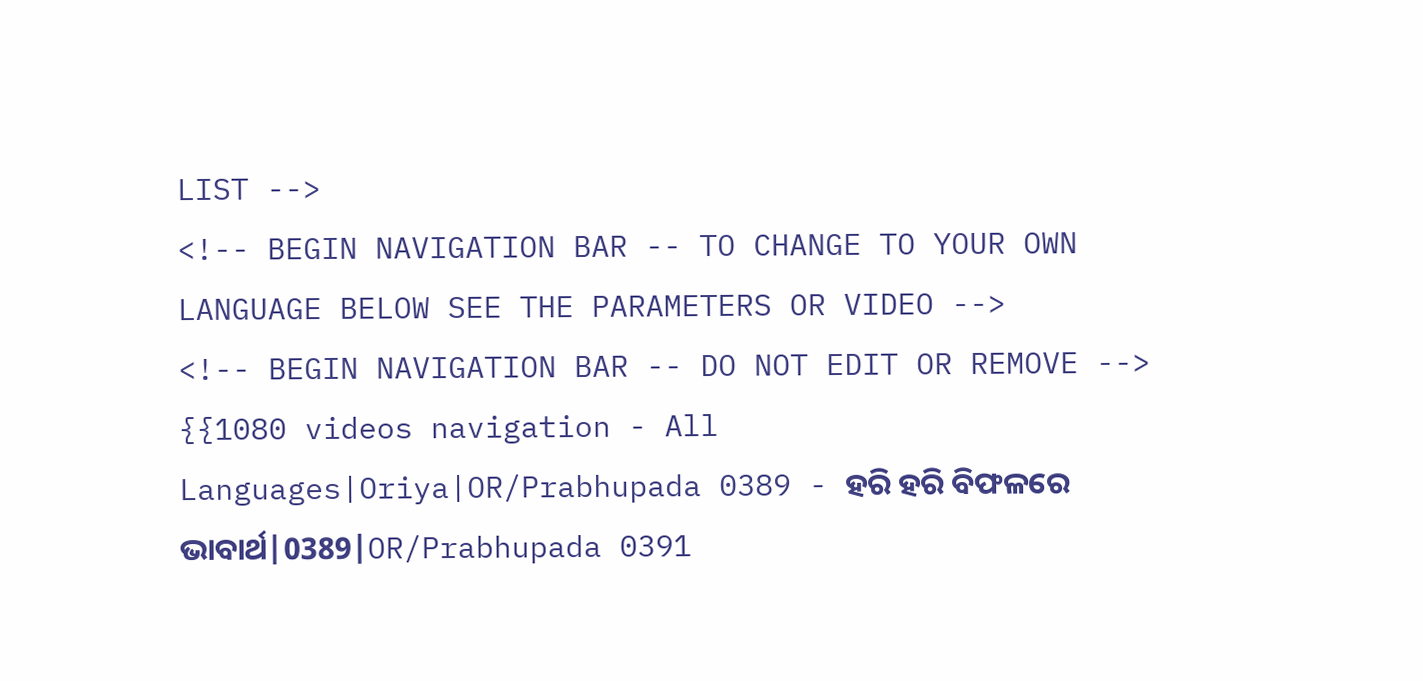LIST -->
<!-- BEGIN NAVIGATION BAR -- TO CHANGE TO YOUR OWN LANGUAGE BELOW SEE THE PARAMETERS OR VIDEO -->
<!-- BEGIN NAVIGATION BAR -- DO NOT EDIT OR REMOVE -->
{{1080 videos navigation - All Languages|Oriya|OR/Prabhupada 0389 - ହରି ହରି ବିଫଳରେ ଭାବାର୍ଥ|0389|OR/Prabhupada 0391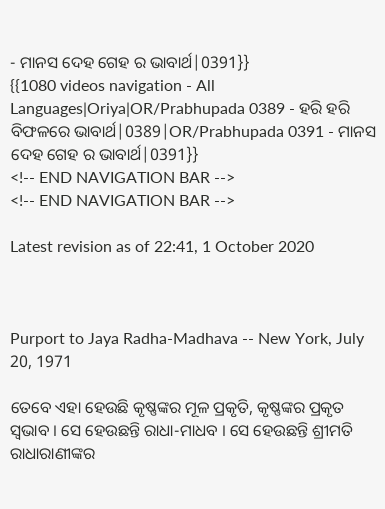- ମାନସ ଦେହ ଗେହ ର ଭାବାର୍ଥ|0391}}
{{1080 videos navigation - All Languages|Oriya|OR/Prabhupada 0389 - ହରି ହରି ବିଫଳରେ ଭାବାର୍ଥ|0389|OR/Prabhupada 0391 - ମାନସ ଦେହ ଗେହ ର ଭାବାର୍ଥ|0391}}
<!-- END NAVIGATION BAR -->
<!-- END NAVIGATION BAR -->

Latest revision as of 22:41, 1 October 2020



Purport to Jaya Radha-Madhava -- New York, July 20, 1971

ତେବେ ଏହା ହେଉଛି କୃଷ୍ଣଙ୍କର ମୂଳ ପ୍ରକୃତି, କୃଷ୍ଣଙ୍କର ପ୍ରକୃତ ସ୍ଵଭାବ । ସେ ହେଉଛନ୍ତି ରାଧା-ମାଧବ । ସେ ହେଉଛନ୍ତି ଶ୍ରୀମତି ରାଧାରାଣୀଙ୍କର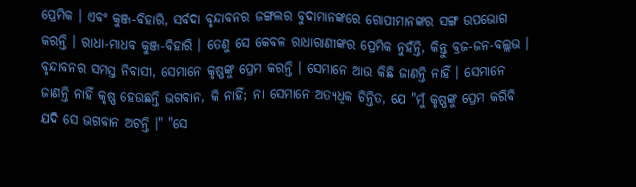ପ୍ରେମିକ । ଏବଂ କୁଞ୍ଜ-ବିହାରି, ସର୍ବଦା ବୃନ୍ଦାବନର ଜଙ୍ଗଲର ବୁଦାମାନଙ୍କରେ ଗୋପୀମାନଙ୍କର ସଙ୍ଗ ଉପଭୋଗ କରନ୍ତି । ରାଧା-ମାଧବ କୁଞ୍ଜ-ବିହାରି । ତେଣୁ ସେ କେବଳ ରାଧାରାଣୀଙ୍କର ପ୍ରେମିକ ନୁହଁନ୍ତି, କିନ୍ତୁ ବ୍ରଜ-ଜନ-ବଲ୍ଲଭ । ବୃନ୍ଦାବନର ସମସ୍ତ ନିବାସୀ, ସେମାନେ କୃଷ୍ଣଙ୍କୁ ପ୍ରେମ କରନ୍ତି । ସେମାନେ ଆଉ କିଛି ଜାଣନ୍ତି ନାହିଁ । ସେମାନେ ଜାଣନ୍ତି ନାହିଁ କୃଷ୍ଣ ହେଉଛନ୍ତି ଭଗବାନ, କି ନାହିଁ; ନା ସେମାନେ ଅତ୍ୟଧିକ ଚିନ୍ତିତ, ଯେ "ମୁଁ କୃଷ୍ଣଙ୍କୁ ପ୍ରେମ କରିବି ଯଦି ସେ ଭଗବାନ ଅଟନ୍ତି ।" "ସେ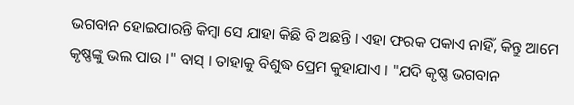ଭଗବାନ ହୋଇପାରନ୍ତି କିମ୍ଵା ସେ ଯାହା କିଛି ବି ଅଛନ୍ତି । ଏହା ଫରକ ପକାଏ ନାହିଁ, କିନ୍ତୁ ଆମେ କୃଷ୍ଣଙ୍କୁ ଭଲ ପାଉ ।" ବାସ୍ । ତାହାକୁ ବିଶୁଦ୍ଧ ପ୍ରେମ କୁହାଯାଏ । "ଯଦି କୃଷ୍ଣ ଭଗବାନ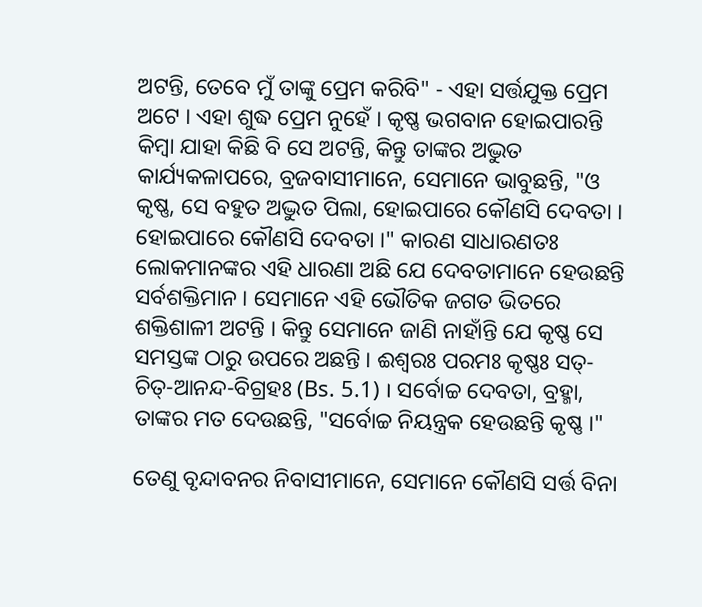ଅଟନ୍ତି, ତେବେ ମୁଁ ତାଙ୍କୁ ପ୍ରେମ କରିବି" - ଏହା ସର୍ତ୍ତଯୁକ୍ତ ପ୍ରେମ ଅଟେ । ଏହା ଶୁଦ୍ଧ ପ୍ରେମ ନୁହେଁ । କୃଷ୍ଣ ଭଗବାନ ହୋଇପାରନ୍ତି କିମ୍ଵା ଯାହା କିଛି ବି ସେ ଅଟନ୍ତି, କିନ୍ତୁ ତାଙ୍କର ଅଦ୍ଭୁତ କାର୍ଯ୍ୟକଳାପରେ, ବ୍ରଜବାସୀମାନେ, ସେମାନେ ଭାବୁଛନ୍ତି, "ଓ କୃଷ୍ଣ, ସେ ବହୁତ ଅଦ୍ଭୁତ ପିଲା, ହୋଇପାରେ କୌଣସି ଦେବତା । ହୋଇପାରେ କୌଣସି ଦେବତା ।" କାରଣ ସାଧାରଣତଃ ଲୋକମାନଙ୍କର ଏହି ଧାରଣା ଅଛି ଯେ ଦେବତାମାନେ ହେଉଛନ୍ତି ସର୍ବଶକ୍ତିମାନ । ସେମାନେ ଏହି ଭୌତିକ ଜଗତ ଭିତରେ ଶକ୍ତିଶାଳୀ ଅଟନ୍ତି । କିନ୍ତୁ ସେମାନେ ଜାଣି ନାହାଁନ୍ତି ଯେ କୃଷ୍ଣ ସେ ସମସ୍ତଙ୍କ ଠାରୁ ଉପରେ ଅଛନ୍ତି । ଈଶ୍ୱରଃ ପରମଃ କୃଷ୍ଣଃ ସତ୍-ଚିତ୍-ଆନନ୍ଦ-ବିଗ୍ରହଃ (Bs. 5.1) । ସର୍ବୋଚ୍ଚ ଦେବତା, ବ୍ରହ୍ମା, ତାଙ୍କର ମତ ଦେଉଛନ୍ତି, "ସର୍ବୋଚ୍ଚ ନିୟନ୍ତ୍ରକ ହେଉଛନ୍ତି କୃଷ୍ଣ ।"

ତେଣୁ ବୃନ୍ଦାବନର ନିବାସୀମାନେ, ସେମାନେ କୌଣସି ସର୍ତ୍ତ ବିନା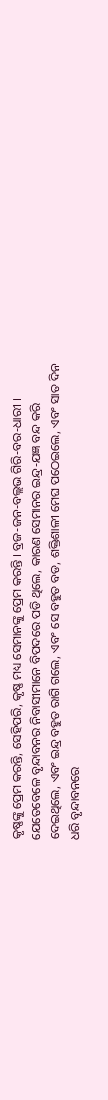କୃଷ୍ଣଙ୍କୁ ପ୍ରେମ କରନ୍ତି, ସେହିପରି, କୃଷ୍ଣ ମଧ୍ୟ ସେମାନଙ୍କୁ ପ୍ରେମ କରନ୍ତି । ବ୍ରଜ-ଜନ-ବଲ୍ଲଭ ଗିରି-ବର-ଧାରୀ । ଯେତେବେଳେ ବୃନ୍ଦାବନର ନିବାସୀମାନେ ବିପଦରେ ପଡି ଥିଲେ, କାରଣ ସେମାନର ଇନ୍ଦ୍ର-ଯଜ୍ଞ ବନ୍ଦ କରି ଦେଇଥିଲେ, ଏବଂ ଇନ୍ଦ୍ର ବହୁତ ରାଗି ଗଲେ, ଏବଂ ସେ ବହୁତ ବଡ, ଶକ୍ତିଶାଳୀ ମେଘ ପଠେଇଲେ, ଏବଂ ସାତ ଦିନ ଧରି ବୃନ୍ଦାବନରେ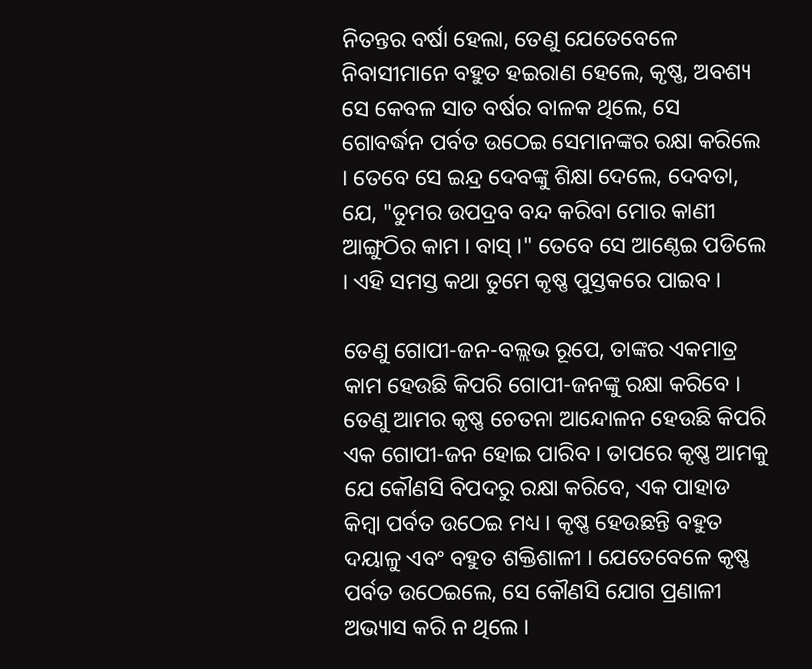ନିତନ୍ତର ବର୍ଷା ହେଲା, ତେଣୁ ଯେତେବେଳେ ନିବାସୀମାନେ ବହୁତ ହଇରାଣ ହେଲେ, କୃଷ୍ଣ, ଅବଶ୍ୟ ସେ କେବଳ ସାତ ବର୍ଷର ବାଳକ ଥିଲେ, ସେ ଗୋବର୍ଦ୍ଧନ ପର୍ବତ ଉଠେଇ ସେମାନଙ୍କର ରକ୍ଷା କରିଲେ । ତେବେ ସେ ଇନ୍ଦ୍ର ଦେବଙ୍କୁ ଶିକ୍ଷା ଦେଲେ, ଦେବତା, ଯେ, "ତୁମର ଉପଦ୍ରବ ବନ୍ଦ କରିବା ମୋର କାଣୀ ଆଙ୍ଗୁଠିର କାମ । ବାସ୍ ।" ତେବେ ସେ ଆଣ୍ଠେଇ ପଡିଲେ । ଏହି ସମସ୍ତ କଥା ତୁମେ କୃଷ୍ଣ ପୁସ୍ତକରେ ପାଇବ ।

ତେଣୁ ଗୋପୀ-ଜନ-ବଲ୍ଲଭ ରୂପେ, ତାଙ୍କର ଏକମାତ୍ର କାମ ହେଉଛି କିପରି ଗୋପୀ-ଜନଙ୍କୁ ରକ୍ଷା କରିବେ । ତେଣୁ ଆମର କୃଷ୍ଣ ଚେତନା ଆନ୍ଦୋଳନ ହେଉଛି କିପରି ଏକ ଗୋପୀ-ଜନ ହୋଇ ପାରିବ । ତାପରେ କୃଷ୍ଣ ଆମକୁ ଯେ କୌଣସି ବିପଦରୁ ରକ୍ଷା କରିବେ, ଏକ ପାହାଡ କିମ୍ଵା ପର୍ବତ ଉଠେଇ ମଧ୍ୟ । କୃଷ୍ଣ ହେଉଛନ୍ତି ବହୁତ ଦୟାଳୁ ଏବଂ ବହୁତ ଶକ୍ତିଶାଳୀ । ଯେତେବେଳେ କୃଷ୍ଣ ପର୍ବତ ଉଠେଇଲେ, ସେ କୌଣସି ଯୋଗ ପ୍ରଣାଳୀ ଅଭ୍ୟାସ କରି ନ ଥିଲେ ।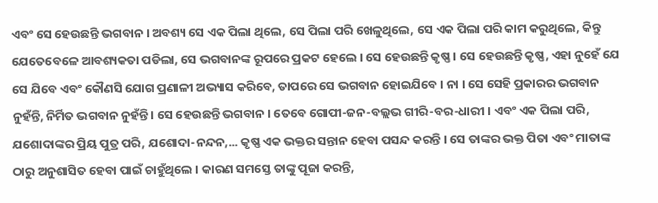ଏବଂ ସେ ହେଉଛନ୍ତି ଭଗବାନ । ଅବଶ୍ୟ ସେ ଏକ ପିଲା ଥିଲେ, ସେ ପିଲା ପରି ଖେଳୁଥିଲେ, ସେ ଏକ ପିଲା ପରି କାମ କରୁଥିଲେ, କିନ୍ତୁ ଯେତେବେଳେ ଆବଶ୍ୟକତା ପଡିଲା, ସେ ଭଗବାନଙ୍କ ରୂପରେ ପ୍ରକଟ ହେଲେ । ସେ ହେଉଛନ୍ତି କୃଷ୍ଣ । ସେ ହେଉଛନ୍ତି କୃଷ୍ଣ, ଏହା ନୁହେଁ ଯେ ସେ ଯିବେ ଏବଂ କୌଣସି ଯୋଗ ପ୍ରଣାଳୀ ଅଭ୍ୟାସ କରିବେ, ତାପରେ ସେ ଭଗବାନ ହୋଇଯିବେ । ନା । ସେ ସେହି ପ୍ରକାରର ଭଗବାନ ନୁହଁନ୍ତି, ନିର୍ମିତ ଭଗବାନ ନୁହଁନ୍ତି । ସେ ହେଉଛନ୍ତି ଭଗବାନ । ତେବେ ଗୋପୀ-ଜନ-ବଲ୍ଲଭ ଗୀରି-ବର-ଧାରୀ । ଏବଂ ଏକ ପିଲା ପରି, ଯଶୋଦାଙ୍କର ପ୍ରିୟ ପୁତ୍ର ପରି, ଯଶୋଦା-ନନ୍ଦନ,... କୃଷ୍ଣ ଏକ ଭକ୍ତର ସନ୍ତାନ ହେବା ପସନ୍ଦ କରନ୍ତି । ସେ ତାଙ୍କର ଭକ୍ତ ପିତା ଏବଂ ମାତାଙ୍କ ଠାରୁ ଅନୁଶାସିତ ହେବା ପାଇଁ ଚାହୁଁଥିଲେ । କାରଣ ସମସ୍ତେ ତାଙ୍କୁ ପୂଜା କରନ୍ତି,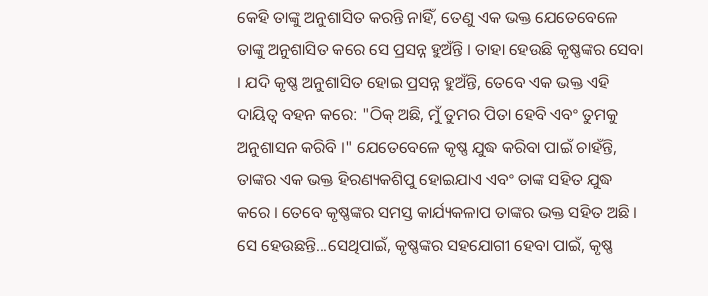କେହି ତାଙ୍କୁ ଅନୁଶାସିତ କରନ୍ତି ନାହିଁ, ତେଣୁ ଏକ ଭକ୍ତ ଯେତେବେଳେ ତାଙ୍କୁ ଅନୁଶାସିତ କରେ ସେ ପ୍ରସନ୍ନ ହୁଅଁନ୍ତି । ତାହା ହେଉଛି କୃଷ୍ଣଙ୍କର ସେବା । ଯଦି କୃଷ୍ଣ ଅନୁଶାସିତ ହୋଇ ପ୍ରସନ୍ନ ହୁଅଁନ୍ତି, ତେବେ ଏକ ଭକ୍ତ ଏହି ଦାୟିତ୍ଵ ବହନ କରେ: "ଠିକ୍ ଅଛି, ମୁଁ ତୁମର ପିତା ହେବି ଏବଂ ତୁମକୁ ଅନୁଶାସନ କରିବି ।" ଯେତେବେଳେ କୃଷ୍ଣ ଯୁଦ୍ଧ କରିବା ପାଇଁ ଚାହଁନ୍ତି, ତାଙ୍କର ଏକ ଭକ୍ତ ହିରଣ୍ୟକଶିପୁ ହୋଇଯାଏ ଏବଂ ତାଙ୍କ ସହିତ ଯୁଦ୍ଧ କରେ । ତେବେ କୃଷ୍ଣଙ୍କର ସମସ୍ତ କାର୍ଯ୍ୟକଳାପ ତାଙ୍କର ଭକ୍ତ ସହିତ ଅଛି । ସେ ହେଉଛନ୍ତି...ସେଥିପାଇଁ, କୃଷ୍ଣଙ୍କର ସହଯୋଗୀ ହେବା ପାଇଁ, କୃଷ୍ଣ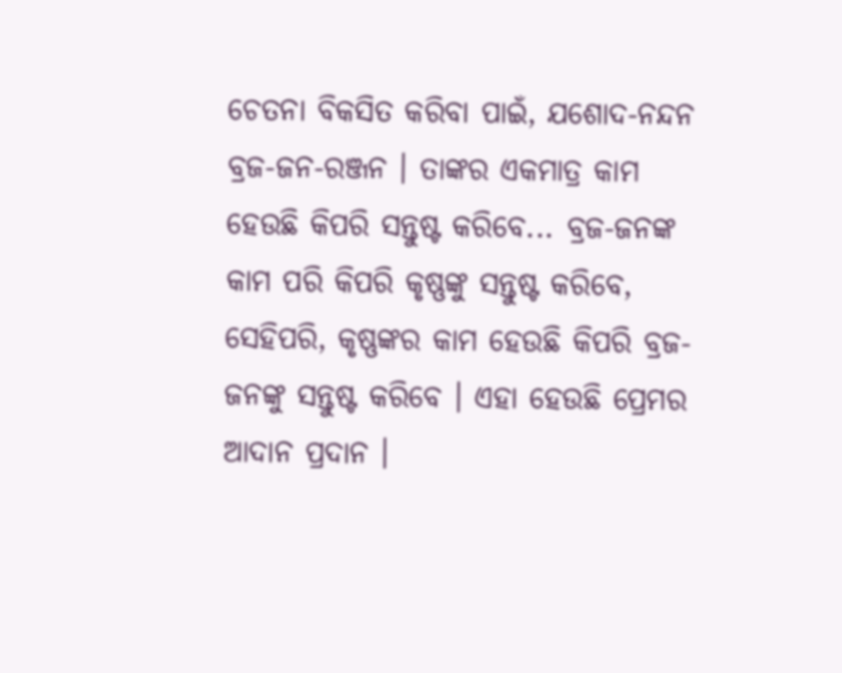ଚେତନା ବିକସିତ କରିବା ପାଇଁ, ଯଶୋଦ-ନନ୍ଦନ ବ୍ରଜ-ଜନ-ରଞ୍ଜନ । ତାଙ୍କର ଏକମାତ୍ର କାମ ହେଉଛି କିପରି ସନ୍ତୁଷ୍ଟ କରିବେ... ବ୍ରଜ-ଜନଙ୍କ କାମ ପରି କିପରି କୃଷ୍ଣଙ୍କୁ ସନ୍ତୁଷ୍ଟ କରିବେ, ସେହିପରି, କୃଷ୍ଣଙ୍କର କାମ ହେଉଛି କିପରି ବ୍ରଜ-ଜନଙ୍କୁ ସନ୍ତୁଷ୍ଟ କରିବେ । ଏହା ହେଉଛି ପ୍ରେମର ଆଦାନ ପ୍ରଦାନ ।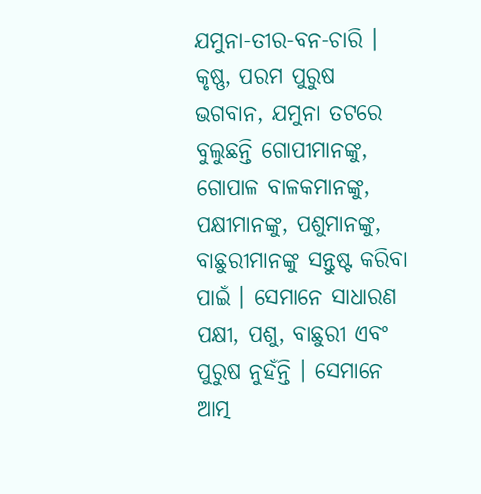ଯମୁନା-ତୀର-ବନ-ଚାରି । କୃଷ୍ଣ, ପରମ ପୁରୁଷ ଭଗବାନ, ଯମୁନା ତଟରେ ବୁଲୁଛନ୍ତି ଗୋପୀମାନଙ୍କୁ, ଗୋପାଳ ବାଳକମାନଙ୍କୁ, ପକ୍ଷୀମାନଙ୍କୁ, ପଶୁମାନଙ୍କୁ, ବାଛୁରୀମାନଙ୍କୁ ସନ୍ତୁଷ୍ଟ କରିବା ପାଇଁ । ସେମାନେ ସାଧାରଣ ପକ୍ଷୀ, ପଶୁ, ବାଛୁରୀ ଏବଂ ପୁରୁଷ ନୁହଁନ୍ତି । ସେମାନେ ଆତ୍ମ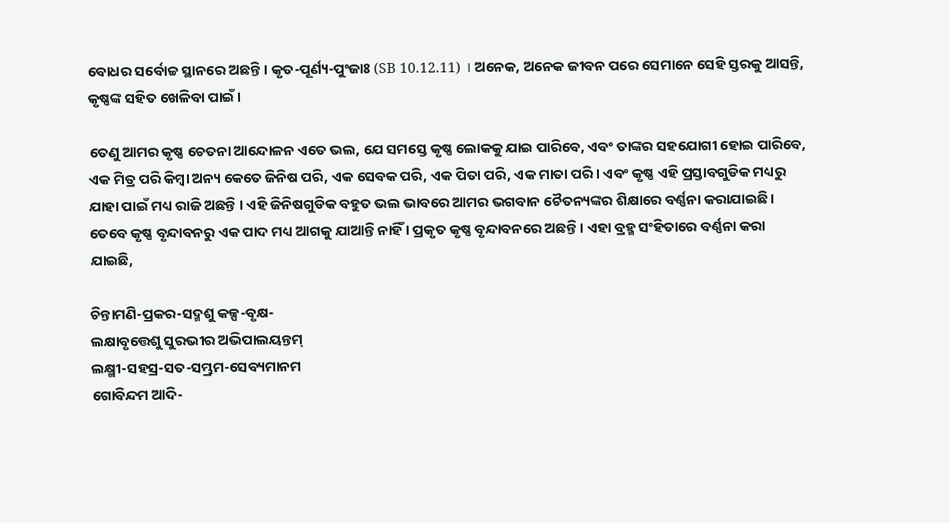ବୋଧର ସର୍ବୋଚ୍ଚ ସ୍ଥାନରେ ଅଛନ୍ତି । କୃତ-ପୂର୍ଣ୍ୟ-ପୁଂଜାଃ (SB 10.12.11) । ଅନେକ, ଅନେକ ଜୀବନ ପରେ ସେମାନେ ସେହି ସ୍ତରକୁ ଆସନ୍ତି, କୃଷ୍ଣଙ୍କ ସହିତ ଖେଳିବା ପାଇଁ ।

ତେଣୁ ଆମର କୃଷ୍ଣ ଚେତନା ଆନ୍ଦୋଳନ ଏତେ ଭଲ, ଯେ ସମସ୍ତେ କୃଷ୍ଣ ଲୋକକୁ ଯାଇ ପାରିବେ, ଏବଂ ତାଙ୍କର ସହଯୋଗୀ ହୋଇ ପାରିବେ, ଏକ ମିତ୍ର ପରି କିମ୍ଵା ଅନ୍ୟ କେତେ ଜିନିଷ ପରି, ଏକ ସେବକ ପରି, ଏକ ପିତା ପରି, ଏକ ମାତା ପରି । ଏବଂ କୃଷ୍ଣ ଏହି ପ୍ରସ୍ତାବଗୁଡିକ ମଧ୍ୟରୁ ଯାହା ପାଇଁ ମଧ୍ୟ ରାଜି ଅଛନ୍ତି । ଏହି ଜିନିଷଗୁଡିକ ବହୁତ ଭଲ ଭାବରେ ଆମର ଭଗବାନ ଚୈତନ୍ୟଙ୍କର ଶିକ୍ଷାରେ ବର୍ଣ୍ଣନା କରାଯାଇଛି । ତେବେ କୃଷ୍ଣ ବୃନ୍ଦାବନରୁ ଏକ ପାଦ ମଧ୍ୟ ଆଗକୁ ଯାଆନ୍ତି ନାହିଁ । ପ୍ରକୃତ କୃଷ୍ଣ ବୃନ୍ଦାବନରେ ଅଛନ୍ତି । ଏହା ବ୍ରହ୍ମ ସଂହିତାରେ ବର୍ଣ୍ଣନା କରା ଯାଇଛି,

ଚିନ୍ତାମଣି-ପ୍ରକର-ସଦ୍ମଶୁ କଳ୍ପ-ବୃକ୍ଷ-
ଲକ୍ଷାବୃତ୍ତେଶୁ ସୁରଭୀର ଅଭିପାଲୟନ୍ତମ୍
ଲକ୍ଷ୍ମୀ-ସହସ୍ର-ସତ-ସମ୍ଭ୍ରମ-ସେବ୍ୟମାନମ
ଗୋବିନ୍ଦମ ଆଦି-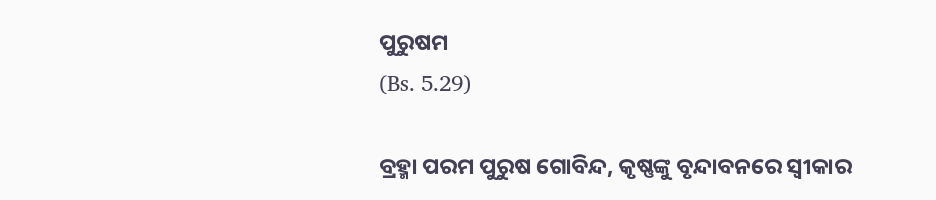ପୁରୁଷମ
(Bs. 5.29)

ବ୍ରହ୍ମା ପରମ ପୁରୁଷ ଗୋବିନ୍ଦ, କୃଷ୍ଣଙ୍କୁ ବୃନ୍ଦାବନରେ ସ୍ଵୀକାର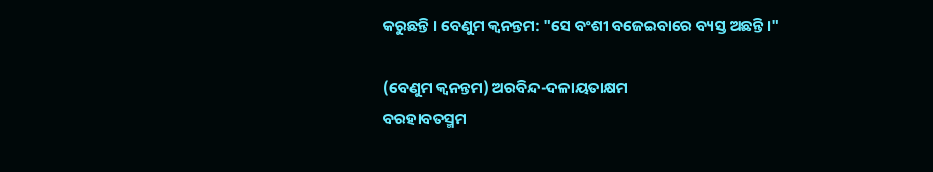କରୁଛନ୍ତି । ବେଣୁମ କ୍ଵନନ୍ତମ: "ସେ ବଂଶୀ ବଜେଇବାରେ ବ୍ୟସ୍ତ ଅଛନ୍ତି ।"

(ବେଣୁମ କ୍ଵନନ୍ତମ) ଅରବିନ୍ଦ-ଦଳାୟତାକ୍ଷମ
ବରହାବତସ୍ମମ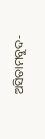ଅସିତାମବୁଦ-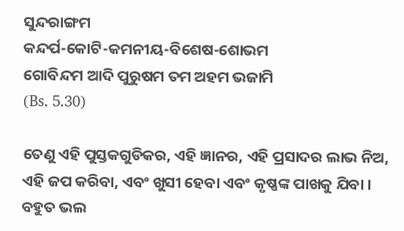ସୁନ୍ଦରାଙ୍ଗମ
କନ୍ଦର୍ପ-କୋଟି-କମନୀୟ-ବିଶେଷ-ଶୋଭମ
ଗୋବିନ୍ଦମ ଆଦି ପୁରୁଷମ ତମ ଅହମ ଭଜାମି
(Bs. 5.30)

ତେଣୁ ଏହି ପୁସ୍ତକଗୁଡିକର, ଏହି ଜ୍ଞାନର, ଏହି ପ୍ରସାଦର ଲାଭ ନିଅ, ଏହି ଜପ କରିବା, ଏବଂ ଖୁସୀ ହେବା ଏବଂ କୃଷ୍ଣଙ୍କ ପାଖକୁ ଯିବା । ବହୁତ ଭଲ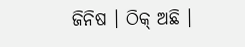ଜିନିଷ । ଠିକ୍ ଅଛି ।